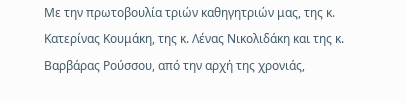Με την πρωτοβουλία τριών καθηγητριών μας, της κ. Κατερίνας Κουμάκη, της κ. Λένας Νικολιδάκη και της κ. Βαρβάρας Ρούσσου, από την αρχή της χρονιάς,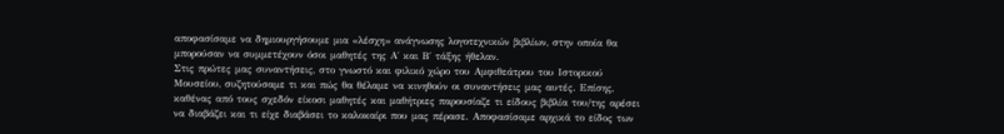αποφασίσαμε να δημιουργήσουμε μια «λέσχη» ανάγνωσης λογοτεχνικών βιβλίων, στην οποία θα μπορούσαν να συμμετέχουν όσοι μαθητές της Α΄ και Β΄ τάξης ήθελαν.
Στις πρώτες μας συναντήσεις, στο γνωστό και φιλικό χώρο του Αμφιθεάτρου του Ιστορικού Μουσείου, συζητούσαμε τι και πώς θα θέλαμε να κινηθούν οι συναντήσεις μας αυτές. Επίσης, καθένας από τους σχεδόν είκοσι μαθητές και μαθήτριες παρουσίαζε τι είδους βιβλία του/της αρέσει να διαβάζει και τι είχε διαβάσει το καλοκαίρι που μας πέρασε. Αποφασίσαμε αρχικά το είδος των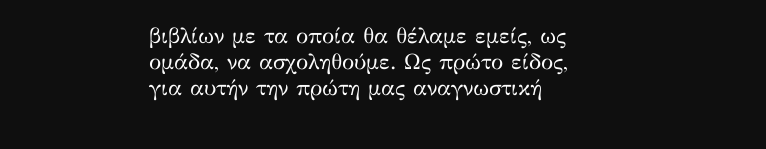βιβλίων με τα οποία θα θέλαμε εμείς, ως ομάδα, να ασχοληθούμε. Ως πρώτο είδος, για αυτήν την πρώτη μας αναγνωστική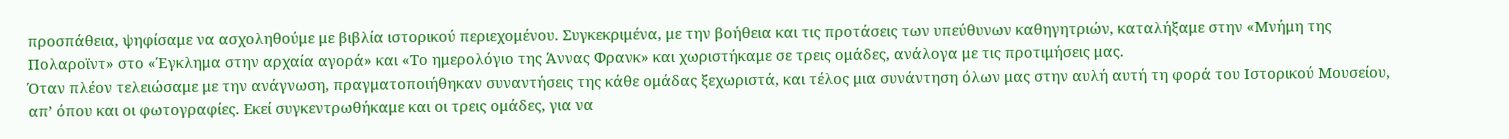προσπάθεια, ψηφίσαμε να ασχοληθούμε με βιβλία ιστορικού περιεχομένου. Συγκεκριμένα, με την βοήθεια και τις προτάσεις των υπεύθυνων καθηγητριών, καταλήξαμε στην «Μνήμη της Πολαροϊντ» στο «Έγκλημα στην αρχαία αγορά» και «Το ημερολόγιο της Άννας Φρανκ» και χωριστήκαμε σε τρεις ομάδες, ανάλογα με τις προτιμήσεις μας.
Όταν πλέον τελειώσαμε με την ανάγνωση, πραγματοποιήθηκαν συναντήσεις της κάθε ομάδας ξεχωριστά, και τέλος μια συνάντηση όλων μας στην αυλή αυτή τη φορά του Ιστορικού Μουσείου, απ’ όπου και οι φωτογραφίες. Εκεί συγκεντρωθήκαμε και οι τρεις ομάδες, για να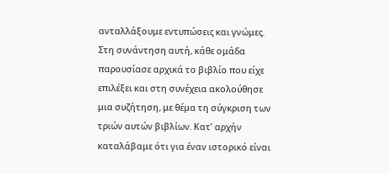ανταλλάξουμε εντυπώσεις και γνώμες. Στη συνάντηση αυτή, κάθε ομάδα παρουσίασε αρχικά το βιβλίο που είχε επιλέξει και στη συνέχεια ακολούθησε μια συζήτηση, με θέμα τη σύγκριση των τριών αυτών βιβλίων. Κατ’ αρχήν καταλάβαμε ότι για έναν ιστορικό είναι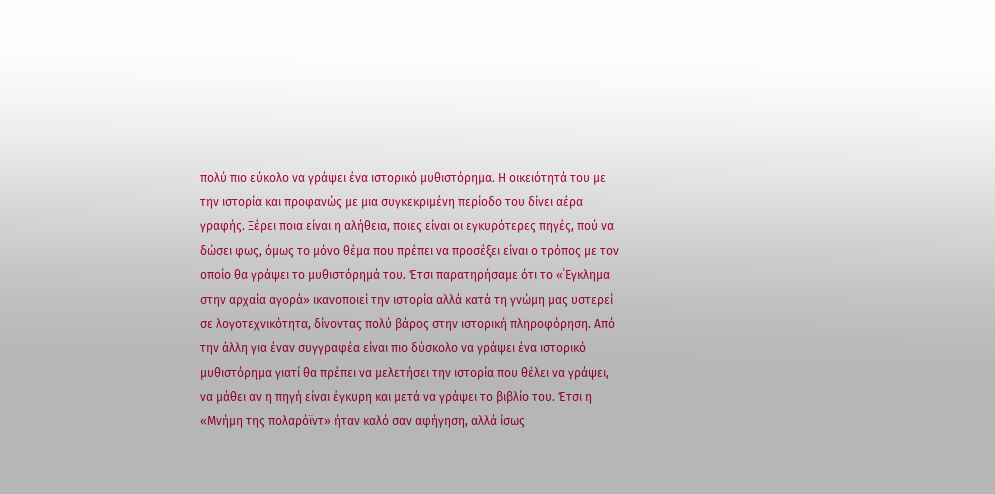πολύ πιο εύκολο να γράψει ένα ιστορικό μυθιστόρημα. Η οικειότητά του με την ιστορία και προφανώς με μια συγκεκριμένη περίοδο του δίνει αέρα γραφής. Ξέρει ποια είναι η αλήθεια, ποιες είναι οι εγκυρότερες πηγές, πού να δώσει φως, όμως το μόνο θέμα που πρέπει να προσέξει είναι ο τρόπος με τον οποίο θα γράψει το μυθιστόρημά του. Έτσι παρατηρήσαμε ότι το «΄Εγκλημα στην αρχαία αγορά» ικανοποιεί την ιστορία αλλά κατά τη γνώμη μας υστερεί σε λογοτεχνικότητα, δίνοντας πολύ βάρος στην ιστορική πληροφόρηση. Από την άλλη για έναν συγγραφέα είναι πιο δύσκολο να γράψει ένα ιστορικό μυθιστόρημα γιατί θα πρέπει να μελετήσει την ιστορία που θέλει να γράψει, να μάθει αν η πηγή είναι έγκυρη και μετά να γράψει το βιβλίο του. Έτσι η «Μνήμη της πολαρόϊντ» ήταν καλό σαν αφήγηση, αλλά ίσως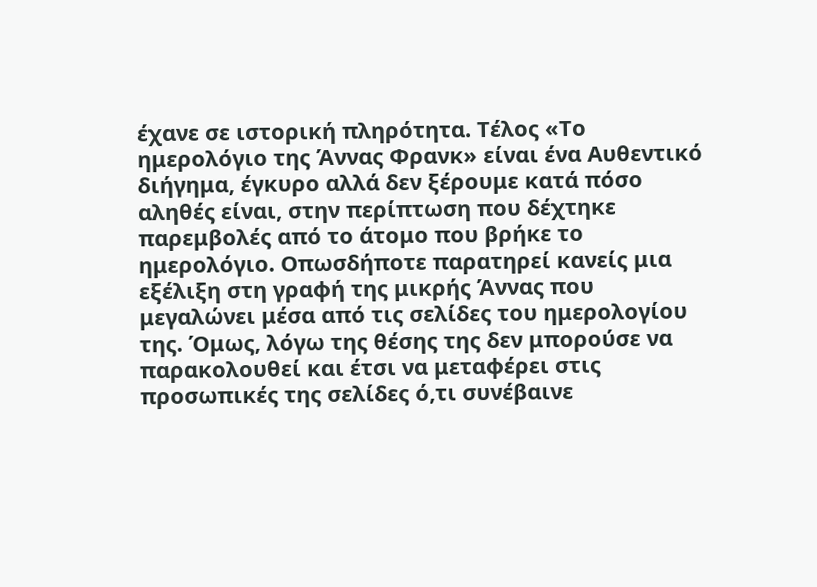έχανε σε ιστορική πληρότητα. Τέλος «Το ημερολόγιο της Άννας Φρανκ» είναι ένα Αυθεντικό διήγημα, έγκυρο αλλά δεν ξέρουμε κατά πόσο αληθές είναι, στην περίπτωση που δέχτηκε παρεμβολές από το άτομο που βρήκε το ημερολόγιο. Οπωσδήποτε παρατηρεί κανείς μια εξέλιξη στη γραφή της μικρής Άννας που μεγαλώνει μέσα από τις σελίδες του ημερολογίου της. Όμως, λόγω της θέσης της δεν μπορούσε να παρακολουθεί και έτσι να μεταφέρει στις προσωπικές της σελίδες ό,τι συνέβαινε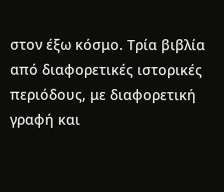στον έξω κόσμο. Τρία βιβλία από διαφορετικές ιστορικές περιόδους, με διαφορετική γραφή και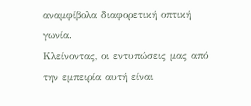αναμφίβολα διαφορετική οπτική γωνία.
Κλείνοντας, οι εντυπώσεις μας από την εμπειρία αυτή είναι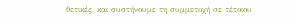θετικές, και συστήνουμε τη συμμετοχή σε τέτοιου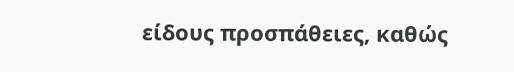είδους προσπάθειες, καθώς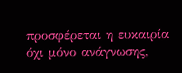προσφέρεται η ευκαιρία όχι μόνο ανάγνωσης,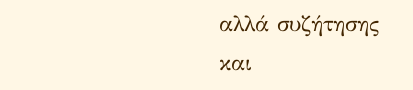αλλά συζήτησης και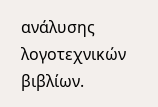ανάλυσης λογοτεχνικών βιβλίων.